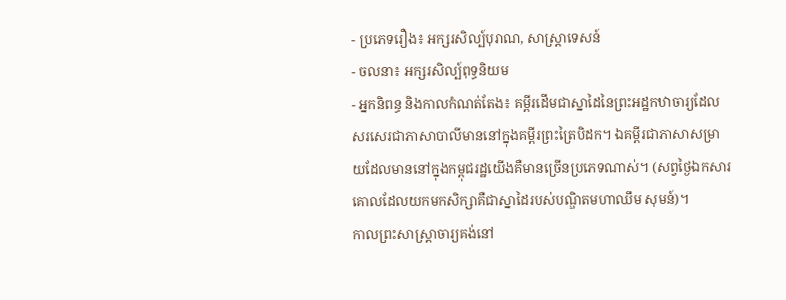- ប្រភេទរឿង៖ អក្សរសិល្ប៍បុរាណ, សាស្រ្តាទេសន៍
- ចលនា៖ អក្សរសិល្ប៍ពុទ្ធនិយម
- អ្នកនិពន្ធ និងកាលកំណត់តែង៖ គម្ពីរដើមជាស្នាដៃនៃព្រះអដ្ឋកឋាចារ្យដែលសរសេរជាភាសាបាលីមាននៅក្នុងគម្ពីរព្រះត្រៃបិដក។ ឯគម្ពីរជាភាសាសម្រាយដែលមាននៅក្នុងកម្ពុជរដ្ឋយើងគឺមានច្រើនប្រភេទណាស់។ (សព្វថ្ងៃឯកសារគោលដែលយកមកសិក្សាគឺជាស្នាដៃរបស់បណ្ឌិតមហាឈឹម សុមន៍)។
កាលព្រះសាស្រ្តាចារ្យគង់នៅ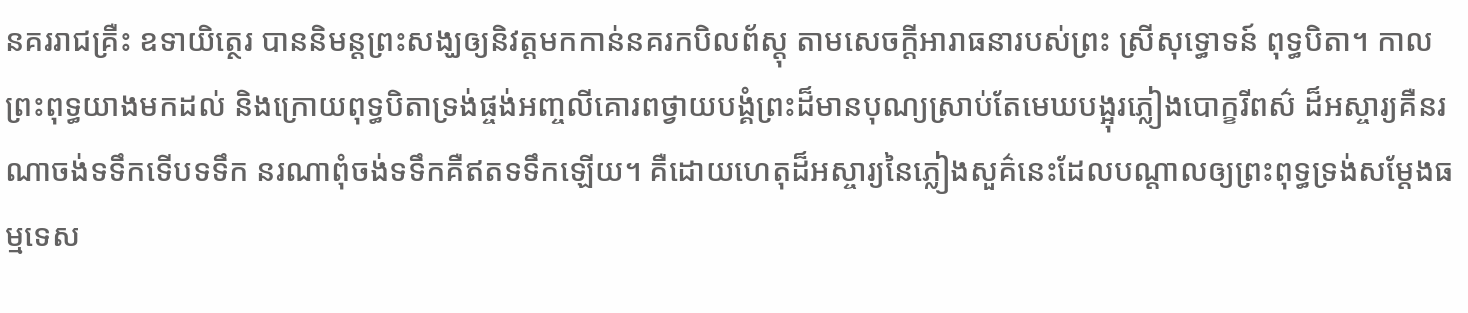នគររាជគ្រឺះ ឧទាយិត្ថេរ បាននិមន្តព្រះសង្ឃឲ្យនិវត្តមកកាន់នគរកបិលព័ស្តុ តាមសេចក្តីអារាធនារបស់ព្រះ ស្រីសុទ្ធោទន៍ ពុទ្ធបិតា។ កាលព្រះពុទ្ធយាងមកដល់ និងក្រោយពុទ្ធបិតាទ្រង់ផ្ចង់អញ្ចលីគោរពថ្វាយបង្គំព្រះដ៏មានបុណ្យស្រាប់តែមេឃបង្អុរភ្លៀងបោក្ខរីពស៌ ដ៏អស្ចារ្យគឺនរណាចង់ទទឹកទើបទទឹក នរណាពុំចង់ទទឹកគឺឥតទទឹកឡើយ។ គឺដោយហេតុដ៏អស្ចារ្យនៃភ្លៀងសួគ៌នេះដែលបណ្តាលឲ្យព្រះពុទ្ធទ្រង់សម្តែងធម្មទេស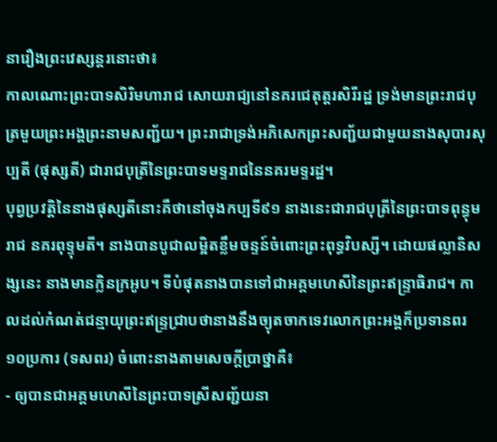នារឿងព្រះវេស្សន្តរនោះថា៖
កាលណោះព្រះបាទសិរិមហារាជ សោយរាជ្យនៅនគរជេតុត្តរសិរីរដ្ឋ ទ្រង់មានព្រះរាជបុត្រមួយព្រះអង្គព្រះនាមសញ្ជ័យ។ ព្រះរាជាទ្រង់អភិសេកព្រះសញ្ជ័យជាមួយនាងសុបារសុប្បតី (ផុស្សតី) ជារាជបុត្រីនៃព្រះបាទមទ្ទរាជនៃនគរមទ្ទរដ្ឋ។
បុព្វប្រវត្តិនៃនាងផុស្សតីនោះគឺថានៅចុងកប្បទី៩១ នាងនេះជារាជបុត្រីនៃព្រះបាទពុន្ធុមរាជ នគរពុទ្ទុមតី។ នាងបានបូជាលម្អិតខ្លឹមចន្ទន៍ចំពោះព្រះពុទ្ធវិបស្សី។ ដោយផល្លានិសង្សនេះ នាងមានក្លិនក្រអូប។ ទីបំផុតនាងបានទៅជាអគ្គមហេសីនៃព្រះឥន្ទ្រាធិរាជ។ កាលដល់កំណត់ជន្មាយុព្រះឥន្ទ្រជ្រាបថានាងនឹងច្យុតចាកទេវលោកព្រះអង្គក៏ប្រទានពរ១០ប្រការ (ទសពរ) ចំពោះនាងតាមសេចក្តីប្រាថ្នាគឺ៖
- ឲ្យបានជាអគ្គមហេសីនៃព្រះបាទស្រីសញ្ជ័យនា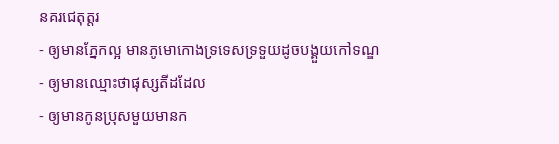នគរជេតុត្តរ
- ឲ្យមានភ្នែកល្អ មានភូមោកោងទ្រទេសទ្រទួយដូចបង្គួយកៅទណ្ឌ
- ឲ្យមានឈ្មោះថាផុស្សតីដដែល
- ឲ្យមានកូនប្រុសមួយមានក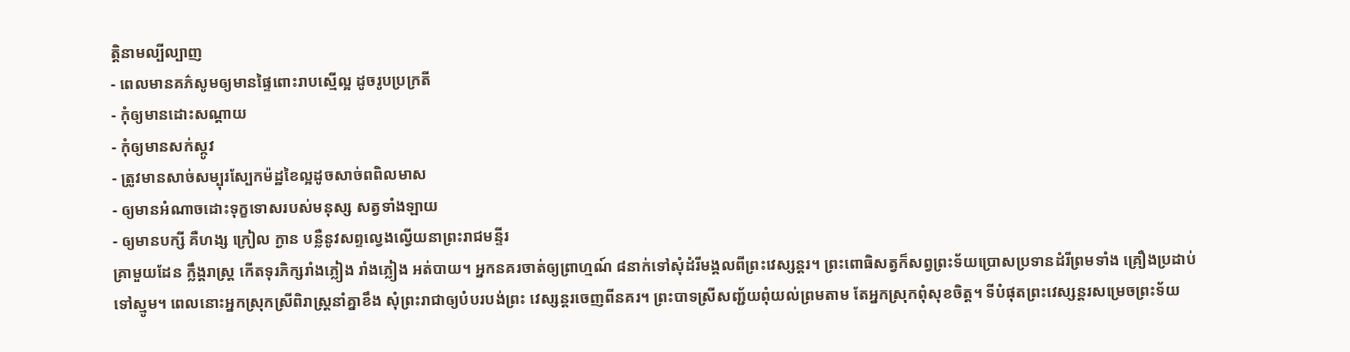តិ្តនាមល្បីល្បាញ
- ពេលមានគភ៌សូមឲ្យមានផ្ទៃពោះរាបស្មើល្អ ដូចរូបប្រក្រតី
- កុំឲ្យមានដោះសណ្តាយ
- កុំឲ្យមានសក់ស្កូវ
- ត្រូវមានសាច់សម្បុរស្បែកម៉ដ្ឋខៃល្អដូចសាច់ពពិលមាស
- ឲ្យមានអំណាចដោះទុក្ខទោសរបស់មនុស្ស សត្វទាំងឡាយ
- ឲ្យមានបក្សី គឺហង្ស ក្រៀល ក្ងាន បន្លឺនូវសព្ទល្វេងល្វើយនាព្រះរាជមន្ទីរ
គ្រាមួយដែន ក្លឹង្គរាស្រ្ត កើតទុរភិក្សរាំងភ្លៀង រាំងភ្លៀង អត់បាយ។ អ្នកនគរចាត់ឲ្យព្រាហ្មណ៍ ៨នាក់ទៅសុំដំរីមង្គលពីព្រះវេស្សន្តរ។ ព្រះពោធិសត្វក៏សព្វព្រះទ័យប្រោសប្រទានដំរីព្រមទាំង គ្រឿងប្រដាប់ទៅស្មូម។ ពេលនោះអ្នកស្រុកស្រីពិរាស្រ្តនាំគ្នាខឹង សុំព្រះរាជាឲ្យបំបរបង់ព្រះ វេស្សន្តរចេញពីនគរ។ ព្រះបាទស្រីសញ្ជ័យពុំយល់ព្រមតាម តែអ្នកស្រុកពុំសុខចិត្ត។ ទីបំផុតព្រះវេស្សន្តរសម្រេចព្រះទ័យ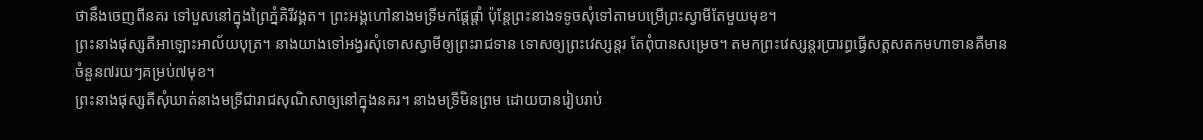ថានឹងចេញពីនគរ ទៅបួសនៅក្នុងព្រៃភ្នំគិរីវង្គត។ ព្រះអង្គហៅនាងមទ្រីមកផ្តែផ្តាំ ប៉ុន្តែព្រះនាងទទូចសុំទៅតាមបម្រើព្រះស្វាមីតែមួយមុខ។
ព្រះនាងផុស្សតីអាឡោះអាល័យបុត្រ។ នាងយាងទៅអង្វរសុំទោសស្វាមីឲ្យព្រះរាជទាន ទោសឲ្យព្រះវេស្សន្តរ តែពុំបានសម្រេច។ តមកព្រះវេស្សន្តរប្រារព្ធធ្វើសត្តសតកមហាទានគឺមាន ចំនួន៧រយៗគម្រប់៧មុខ។
ព្រះនាងផុស្សតីសុំឃាត់នាងមទ្រីជារាជសុណិសាឲ្យនៅក្នុងនគរ។ នាងមទ្រីមិនព្រម ដោយបានរៀបរាប់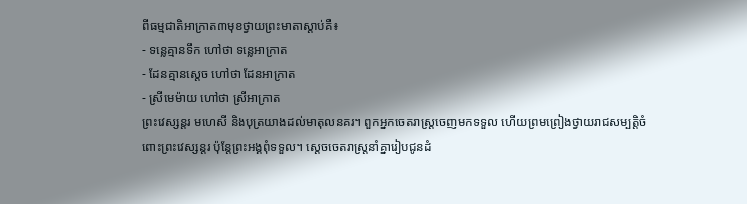ពីធម្មជាតិអាក្រាត៣មុខថ្វាយព្រះមាតាស្តាប់គឺ៖
- ទន្លេគ្មានទឹក ហៅថា ទន្លេអាក្រាត
- ដែនគ្មានស្តេច ហៅថា ដែនអាក្រាត
- ស្រីមេម៉ាយ ហៅថា ស្រីអាកា្រត
ព្រះវេស្សន្តរ មហេសី និងបុត្រយាងដល់មាតុលនគរ។ ពួកអ្នកចេតរាស្រ្តចេញមកទទួល ហើយព្រមព្រៀងថ្វាយរាជសម្បត្តិចំពោះព្រះវេស្សន្តរ ប៉ុន្តែព្រះអង្គពុំទទួល។ ស្តេចចេតរាស្រ្តនាំគ្នារៀបជូនដំ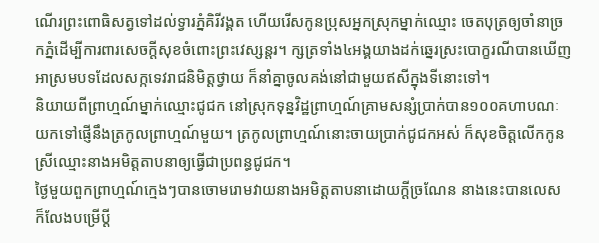ណើរព្រះពោធិសត្វទៅដល់ទ្វារភ្នំគិរីវង្គត ហើយរើសកូនប្រុសអ្នកស្រុកម្នាក់ឈ្មោះ ចេតបុត្រឲ្យចាំនាច្រកភ្នំដើម្បីការពារសេចក្តីសុខចំពោះព្រះវេស្សន្តរ។ ក្សត្រទាំង៤អង្គយាងដក់ឆ្នេរស្រះបោក្ខរណីបានឃើញអាស្រមបទដែលសក្កទេវរាជនិមិត្តថ្វាយ ក៏នាំគ្នាចូលគង់នៅជាមួយឥសីក្នុងទីនោះទៅ។
និយាយពីព្រាហ្មណ៍ម្នាក់ឈ្មោះជូជក នៅស្រុកទុន្នវិដ្ឋព្រាហ្មណ៍គ្រាមសន្សំប្រាក់បាន១០០គហាបណៈយកទៅផ្ញើនឹងត្រកូលព្រាហ្មណ៍មួយ។ ត្រកូលព្រាហ្មណ៍នោះចាយប្រាក់ជូជកអស់ ក៏សុខចិត្តលើកកូនស្រីឈ្មោះនាងអមិត្តតាបនាឲ្យធ្វើជាប្រពន្ធជូជក។
ថ្ងៃមួយពួកព្រាហ្មណ៍ក្មេងៗបានចោមរោមវាយនាងអមិត្តតាបនាដោយក្តីច្រណែន នាងនេះបានលេស ក៏លែងបម្រើប្តី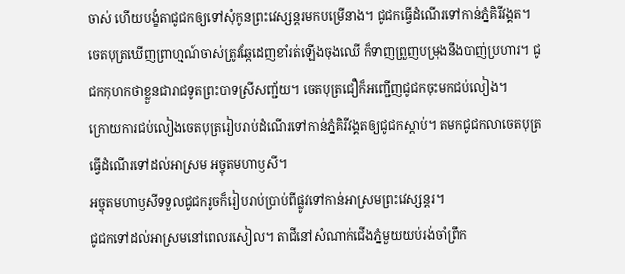ចាស់ ហើយបង្ខំតាជូជកឲ្យទៅសុំកូនព្រះវេស្សន្តរមកបម្រើនាង។ ជូជកធ្វើដំណើរទៅកាន់ភ្នំគិរីវង្គត។ ចេតបុត្រឃើញព្រាហ្មណ៍ចាស់ត្រូវឆ្កែដេញខាំរត់ឡើងចុងឈើ ក៏ទាញព្រួញបម្រុងនឹងបាញ់ប្រហារ។ ជូជកកុហកថាខ្លួនជារាជទូតព្រះបាទស្រីសញ្ជ័យ។ ចេតបុត្រជឿក៏អញ្ជើញជូជកចុះមកជប់លៀង។
ក្រោយការជប់លៀងចេតបុត្ររៀបរាប់ដំណើរទៅកាន់ភ្នំគិរីវង្គតឲ្យជូជកស្តាប់។ តមកជូជកលាចេតបុត្រធ្វើដំណើរទៅដល់អាស្រម អច្ចុតមហាឫសី។
អច្ចុតមហាឫសីទទួលជូជករូចក៏រៀបរាប់ប្រាប់ពីផ្លូវទៅកាន់អាស្រមព្រះវេស្សន្តរ។
ជូជកទៅដល់អាស្រមនៅពេលរសៀល។ តាជីនៅសំណាក់ជើងភ្នំមួយយប់រង់ចាំព្រឹក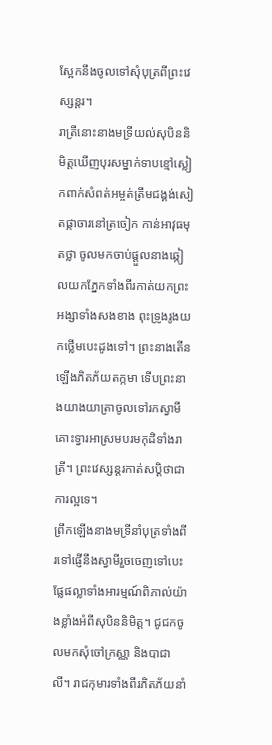ស្អែកនឹងចូលទៅសុំបុត្រពីព្រះវេស្សន្តរ។
រាត្រីនោះនាងមទ្រីយល់សុបិននិមិត្តឃើញបុរសម្នាក់ទាបខ្មៅស្លៀកពាក់សំពត់អម្ចត់ត្រឹមជង្គង់សៀតផ្កាចារនៅត្រចៀក កាន់អាវុធមុតថ្លា ចូលមកចាប់ផ្តួលនាងឆ្កៀលយកភ្នែកទាំងពីរកាត់យកព្រះអង្សាទាំងសងខាង ពុះទ្រូងរូងយកថ្លើមបេះដូងទៅ។ ព្រះនាងតើនឡើងភិតភ័យតក្កមា ទើបព្រះនាងយាងយាត្រាចូលទៅរកស្វាមីគោះទ្វារអាស្រមបរមកុដិទាំងរាត្រី។ ព្រះវេស្សន្តរកាត់សប្តិថាជាការល្អទេ។
ព្រឹកឡើងនាងមទ្រីនាំបុត្រទាំងពីរទៅផ្ញើនឹងស្វាមីរួចចេញទៅបេះផ្លែផល្លាទាំងអារម្មណ៍ពិភាល់យ៉ាងខ្លាំងអំពីសុបិននិមិត្ត។ ជូជកចូលមកសុំចៅក្រស្ណា និងបាជាលី។ រាជកុមារទាំងពីរភិតភ័យនាំ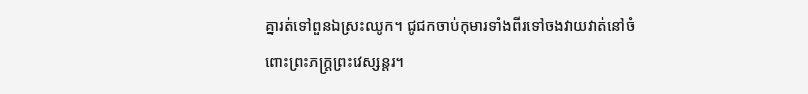គ្នារត់ទៅពួនឯស្រះឈូក។ ជូជកចាប់កុមារទាំងពីរទៅចងវាយវាត់នៅចំពោះព្រះភក្រ្តព្រះវេស្សន្តរ។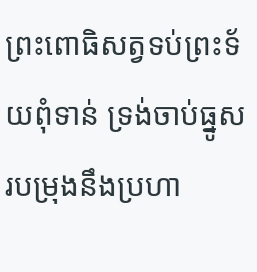ព្រះពោធិសត្វទប់ព្រះទ័យពុំទាន់ ទ្រង់ចាប់ធ្នូសរបម្រុងនឹងប្រហា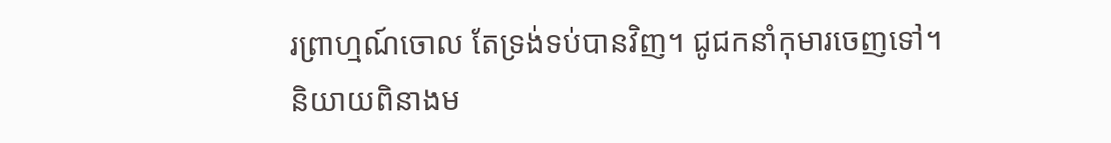រព្រាហ្មណ៍ចោល តែទ្រង់ទប់បានវិញ។ ជូជកនាំកុមារចេញទៅ។
និយាយពិនាងម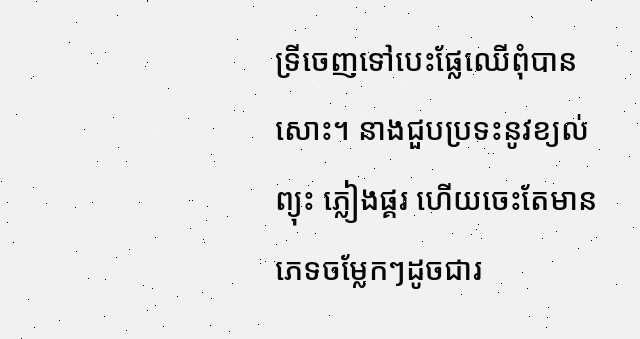ទ្រីចេញទៅបេះផ្លែឈើពុំបានសោះ។ នាងជួបប្រទះនូវខ្យល់ព្យុះ ភ្លៀងផ្គរ ហើយចេះតែមានភេទចម្លែកៗដូចជារ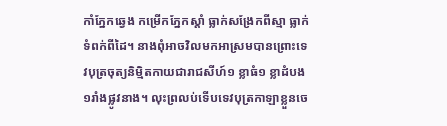កាំភ្នែកឆ្វេង កម្រើកភ្នែកស្តាំ ធ្លាក់សង្រែកពីស្មា ធ្លាក់ទំពក់ពីដៃ។ នាងពុំអាចវិលមកអាស្រមបានព្រោះទេវបុត្រចុត្យនិមិ្មតកាយជារាជសីហ៍១ ខ្លាធំ១ ខ្លាដំបង១រាំងផ្លូវនាង។ លុះព្រលប់ទើបទេវបុត្រកាឡាខ្លួនចេ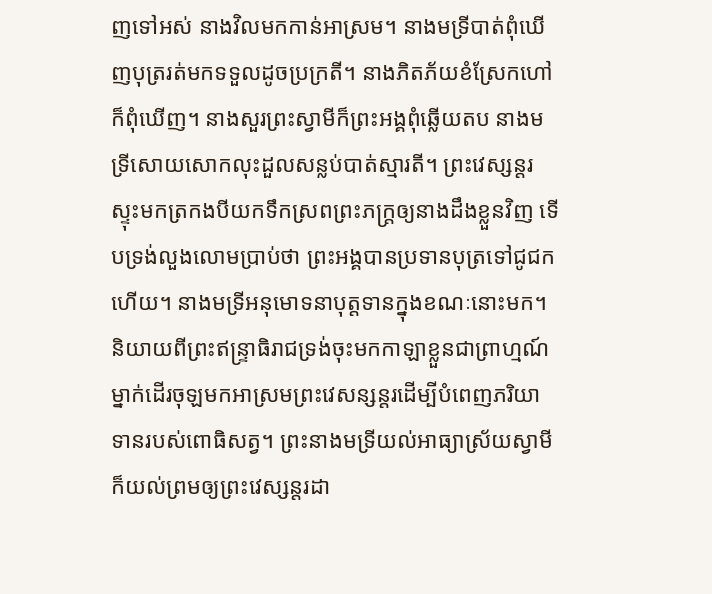ញទៅអស់ នាងវិលមកកាន់អាស្រម។ នាងមទ្រីបាត់ពុំឃើញបុត្ររត់មកទទួលដូចប្រក្រតី។ នាងភិតភ័យខំស្រែកហៅក៏ពុំឃើញ។ នាងសួរព្រះស្វាមីក៏ព្រះអង្គពុំឆ្លើយតប នាងមទ្រីសោយសោកលុះដួលសន្លប់បាត់ស្មារតី។ ព្រះវេស្សន្តរស្ទុះមកត្រកងបីយកទឹកស្រពព្រះភក្ត្រឲ្យនាងដឹងខ្លួនវិញ ទើបទ្រង់លួងលោមប្រាប់ថា ព្រះអង្គបានប្រទានបុត្រទៅជូជកហើយ។ នាងមទ្រីអនុមោទនាបុត្តទានក្នុងខណៈនោះមក។
និយាយពីព្រះឥន្ទ្រាធិរាជទ្រង់ចុះមកកាឡាខ្លួនជាព្រាហ្មណ៍ម្នាក់ដើរចុឡមកអាស្រមព្រះវេសន្សន្តរដើម្បីបំពេញភរិយាទានរបស់ពោធិសត្វ។ ព្រះនាងមទ្រីយល់អាធ្យាស្រ័យស្វាមីក៏យល់ព្រមឲ្យព្រះវេស្សន្តរដា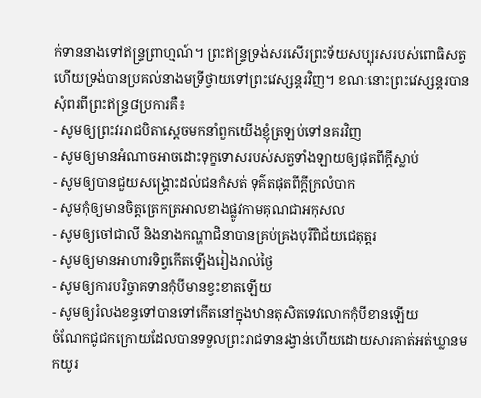ក់ទាននាងទៅឥន្ទ្រព្រាហ្មណ៍។ ព្រះឥន្រ្ទទ្រង់សរសើរព្រះទ័យសប្បុរសរបស់ពោធិសត្វហើយទ្រង់បានប្រគល់នាងមទ្រីថ្វាយទៅព្រះវេស្សន្តរវិញ។ ខណៈនោះព្រះវេស្សន្តរបានសុំពរពីព្រះឥន្ទ្រ៨ប្រការគឺ៖
- សូមឲ្យព្រះវររាជបិតាស្តេចមកនាំពួកយើងខ្ញុំត្រឡប់ទៅនគរវិញ
- សូមឲ្យមានអំណាចអាចដោះទុក្ខទោសរបស់សត្វទាំងឡាយឲ្យផុតពីក្តីស្លាប់
- សូមឲ្យបានជួយសង្គ្រោះដល់ជនកំសត់ ទុគ៌តផុតពីក្តីក្រលំបាក
- សូមកុំឲ្យមានចិត្តត្រេកត្រអាលខាងផ្លូវកាមគុណជាអកុសល
- សូមឲ្យចៅជាលី និងនាងកណ្ហាជិនាបានគ្រប់គ្រងបុរីពិជ័យជេតុត្តរ
- សូមឲ្យមានអាហារទិព្វកើតឡើងរៀងរាល់ថ្ងៃ
- សូមឲ្យការបរិច្ចាគទានកុំបីមានខ្វះខាតឡើយ
- សូមឲ្យរំលងខន្ធទៅបានទៅកើតនៅក្នុងឋានតុសិតទេវលោកកុំបីខានឡើយ
ចំណែកជូជកក្រោយដែលបានទទួលព្រះរាជទានរង្វាន់ហើយដោយសារគាត់អត់ឃ្លានមកយូរ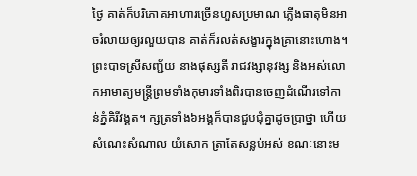ថ្ងៃ គាត់ក៏បរិភោគអាហារច្រើនហួសប្រមាណ ភ្លើងធាតុមិនអាចរំលាយឲ្យរលួយបាន គាត់ក៏រលត់សង្ខារក្នុងគ្រានោះហោង។
ព្រះបាទស្រីសញ្ជ័យ នាងផុស្សតី រាជវង្សានុវង្ស និងអស់លោកអាមាត្យមន្ត្រីព្រមទាំងកុមារទាំងពិរបានចេញដំណើរទៅកាន់ភ្នំគិរីវង្គត។ ក្សត្រទាំង៦អង្គក៏បានជួបជុំគ្នាដូចប្រាថ្នា ហើយសំណេះសំណាល យំសោក ត្រាតែសន្លប់អស់ ខណៈនោះម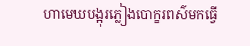ហាមេឃបង្អុរភ្លៀងបោក្ខរពស៌មកធ្វើ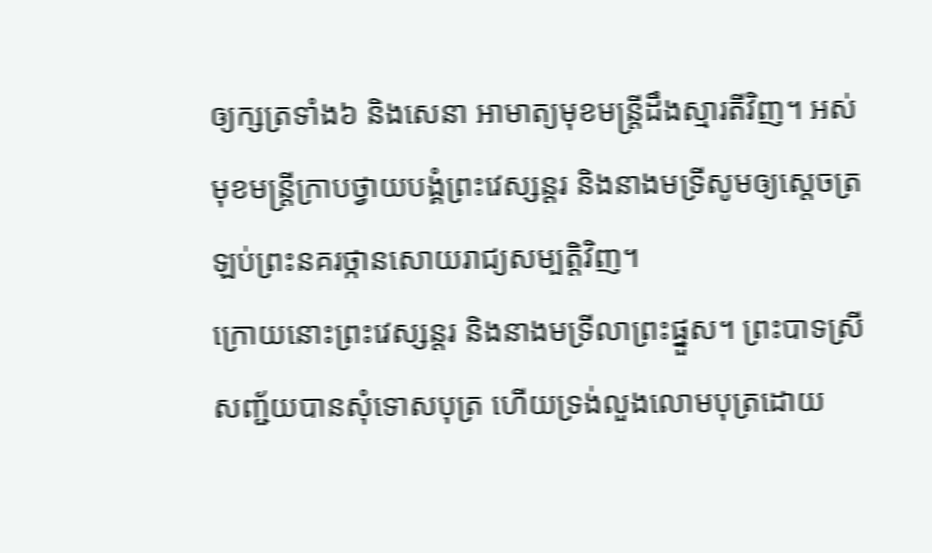ឲ្យក្សត្រទាំង៦ និងសេនា អាមាត្យមុខមន្ត្រីដឹងស្មារតីវិញ។ អស់មុខមន្ត្រីក្រាបថ្វាយបង្គំព្រះវេស្សន្តរ និងនាងមទ្រីសូមឲ្យស្តេចត្រឡប់ព្រះនគរថ្កានសោយរាជ្យសម្បត្តិវិញ។
ក្រោយនោះព្រះវេស្សន្តរ និងនាងមទ្រីលាព្រះផ្នួស។ ព្រះបាទស្រីសញ្ជ័យបានសុំទោសបុត្រ ហើយទ្រង់លួងលោមបុត្រដោយ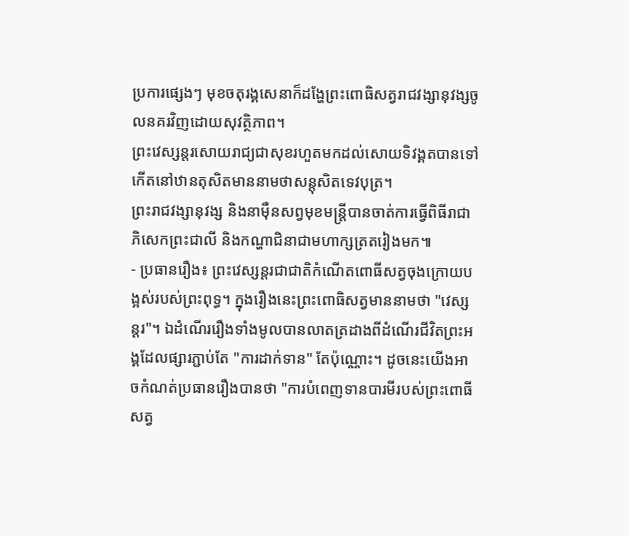ប្រការផ្សេងៗ មុខចតុរង្គសេនាក៏ដង្ហែព្រះពោធិសត្វរាជវង្សានុវង្សចូលនគរវិញដោយសុវត្ថិភាព។
ព្រះវេស្សន្តរសោយរាជ្យជាសុខរហួតមកដល់សោយទិវង្គតបានទៅកើតនៅឋានតុសិតមាននាមថាសន្តុសិតទេវបុត្រ។
ព្រះរាជវង្សានុវង្ស និងនាម៉ឺនសព្វមុខមន្ត្រីបានចាត់ការធ្វើពិធីរាជាភិសេកព្រះជាលី និងកណ្ហាជិនាជាមហាក្សត្រតរៀងមក៕
- ប្រធានរឿង៖ ព្រះវេស្សន្តរជាជាតិកំណើតពោធីសត្វចុងក្រោយបង្អស់របស់ព្រះពុទ្ធ។ ក្នុងរឿងនេះព្រះពោធិសត្វមាននាមថា "វេស្សន្តរ"។ ឯដំណើររឿងទាំងមូលបានលាតត្រដាងពីដំណើរជីវិតព្រះអង្គដែលផ្សារភ្ជាប់តែ "ការដាក់ទាន" តែប៉ុណ្ណោះ។ ដូចនេះយើងអាចកំណត់ប្រធានរឿងបានថា "ការបំពេញទានបារមីរបស់ព្រះពោធីសត្វ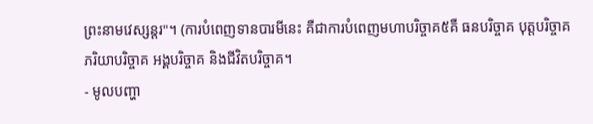ព្រះនាមវេស្សន្តរ"។ (ការបំពេញទានបារមីនេះ គឺជាការបំពេញមហាបរិច្ចាគ៥គឺ ធនបរិច្ចាគ បុត្តបរិច្ចាគ ភរិយាបរិច្ចាគ អង្គបរិច្ចាគ និងជីវិតបរិច្ចាគ។
- មូលបញ្ហា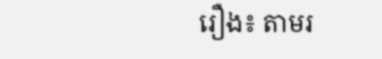រឿង៖ តាមរ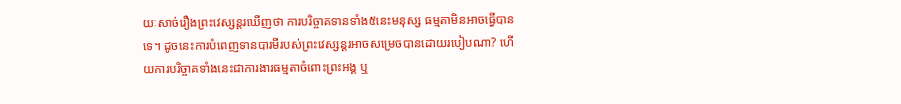យៈសាច់រឿងព្រះវេស្សន្តរឃើញថា ការបរិច្ចាគទានទាំង៥នេះមនុស្ស ធម្មតាមិនអាចធ្វើបានទេ។ ដូចនេះការបំពេញទានបារមីរបស់ព្រះវេស្សន្តរអាចសម្រេចបានដោយរបៀបណា? ហើយការបរិច្ចាគទាំងនេះជាការងារធម្មតាចំពោះព្រះអង្គ ឬ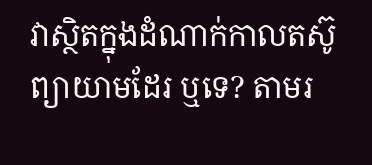វាស្ថិតក្នុងដំណាក់កាលតស៊ូព្យាយាមដែរ ឬទេ? តាមរ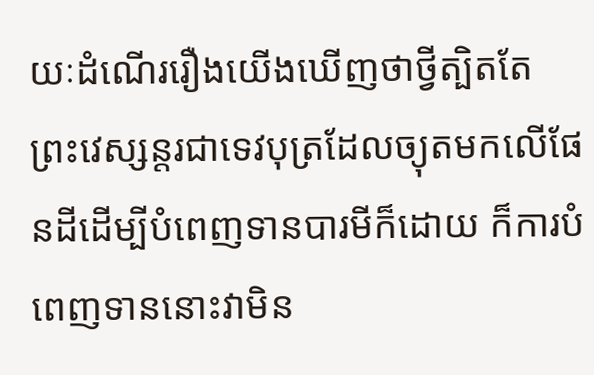យៈដំណើររឿងយើងឃើញថាថ្វីត្បិតតែព្រះវេស្សន្តរជាទេវបុត្រដែលច្យុតមកលើផែនដីដើម្បីបំពេញទានបារមីក៏ដោយ ក៏ការបំពេញទាននោះវាមិន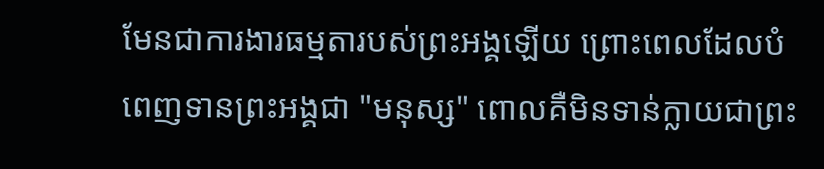មែនជាការងារធម្មតារបស់ព្រះអង្គឡើយ ព្រោះពេលដែលបំពេញទានព្រះអង្គជា "មនុស្ស" ពោលគឺមិនទាន់ក្លាយជាព្រះ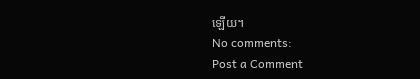ឡើយ។
No comments:
Post a Comment